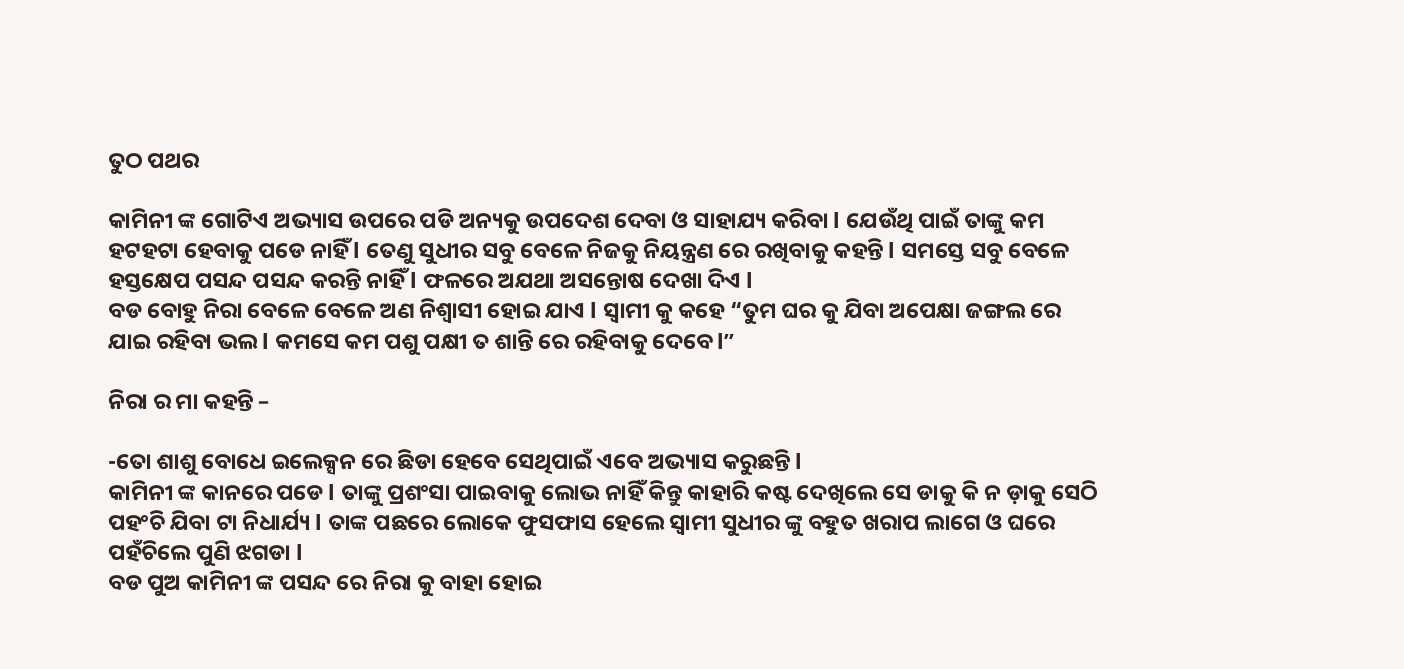ତୁଠ ପଥର

କାମିନୀ ଙ୍କ ଗୋଟିଏ ଅଭ୍ୟାସ ଉପରେ ପଡି ଅନ୍ୟକୁ ଉପଦେଶ ଦେବା ଓ ସାହାଯ୍ୟ କରିବା l ଯେଉଁଥି ପାଇଁ ତାଙ୍କୁ କମ ହଟହଟା ହେବାକୁ ପଡେ ନାହିଁ l ତେଣୁ ସୁଧୀର ସବୁ ବେଳେ ନିଜକୁ ନିୟନ୍ତ୍ରଣ ରେ ରଖିବାକୁ କହନ୍ତି l ସମସ୍ତେ ସବୁ ବେଳେ ହସ୍ତକ୍ଷେପ ପସନ୍ଦ ପସନ୍ଦ କରନ୍ତି ନାହିଁ l ଫଳରେ ଅଯଥା ଅସନ୍ତୋଷ ଦେଖା ଦିଏ l
ବଡ ବୋହୁ ନିରା ବେଳେ ବେଳେ ଅଣ ନିଶ୍ୱାସୀ ହୋଇ ଯାଏ l ସ୍ୱାମୀ କୁ କହେ “ତୁମ ଘର କୁ ଯିବା ଅପେକ୍ଷା ଜଙ୍ଗଲ ରେ ଯାଇ ରହିବା ଭଲ l କମସେ କମ ପଶୁ ପକ୍ଷୀ ତ ଶାନ୍ତି ରେ ରହିବାକୁ ଦେବେ l”

ନିରା ର ମା କହନ୍ତି –

-ତୋ ଶାଶୁ ବୋଧେ ଇଲେକ୍ସନ ରେ ଛିଡା ହେବେ ସେଥିପାଇଁ ଏବେ ଅଭ୍ୟାସ କରୁଛନ୍ତି l
କାମିନୀ ଙ୍କ କାନରେ ପଡେ l ତାଙ୍କୁ ପ୍ରଶଂସା ପାଇବାକୁ ଲୋଭ ନାହିଁ କିନ୍ତୁ କାହାରି କଷ୍ଟ ଦେଖିଲେ ସେ ଡାକୁ କି ନ ଡ଼ାକୁ ସେଠି ପହଂଚି ଯିବା ଟା ନିଧାର୍ଯ୍ୟ l ତାଙ୍କ ପଛରେ ଲୋକେ ଫୁସଫାସ ହେଲେ ସ୍ୱାମୀ ସୁଧୀର ଙ୍କୁ ବହୁତ ଖରାପ ଲାଗେ ଓ ଘରେ ପହଁଚିଲେ ପୁଣି ଝଗଡା l
ବଡ ପୁଅ କାମିନୀ ଙ୍କ ପସନ୍ଦ ରେ ନିରା କୁ ବାହା ହୋଇ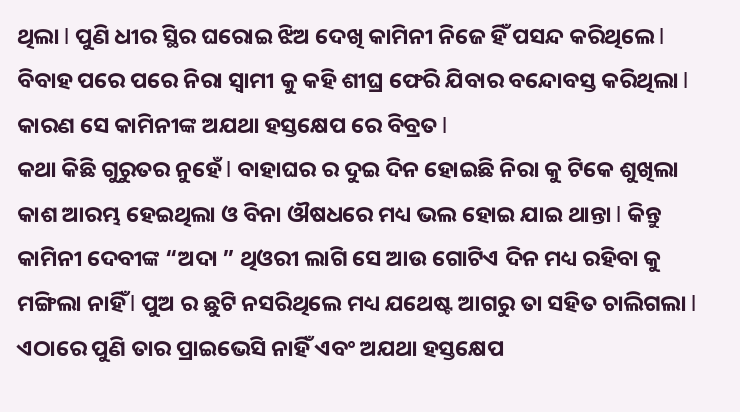ଥିଲା l ପୁଣି ଧୀର ସ୍ଥିର ଘରୋଇ ଝିଅ ଦେଖି କାମିନୀ ନିଜେ ହିଁ ପସନ୍ଦ କରିଥିଲେ l ବିବାହ ପରେ ପରେ ନିରା ସ୍ୱାମୀ କୁ କହି ଶୀଘ୍ର ଫେରି ଯିବାର ବନ୍ଦୋବସ୍ତ କରିଥିଲା l କାରଣ ସେ କାମିନୀଙ୍କ ଅଯଥା ହସ୍ତକ୍ଷେପ ରେ ବିବ୍ରତ l
କଥା କିଛି ଗୁରୁତର ନୁହେଁ l ବାହାଘର ର ଦୁଇ ଦିନ ହୋଇଛି ନିରା କୁ ଟିକେ ଶୁଖିଲା କାଶ ଆରମ୍ଭ ହେଇଥିଲା ଓ ବିନା ଔଷଧରେ ମଧ୍ୟ ଭଲ ହୋଇ ଯାଇ ଥାନ୍ତା l କିନ୍ତୁ କାମିନୀ ଦେବୀଙ୍କ “ଅଦା ” ଥିଓରୀ ଲାଗି ସେ ଆଉ ଗୋଟିଏ ଦିନ ମଧ୍ୟ ରହିବା କୁ ମଙ୍ଗିଲା ନାହିଁ l ପୁଅ ର ଛୁଟି ନସରିଥିଲେ ମଧ୍ୟ ଯଥେଷ୍ଟ ଆଗରୁ ତା ସହିତ ଚାଲିଗଲା l ଏଠାରେ ପୁଣି ତାର ପ୍ରାଇଭେସି ନାହିଁ ଏବଂ ଅଯଥା ହସ୍ତକ୍ଷେପ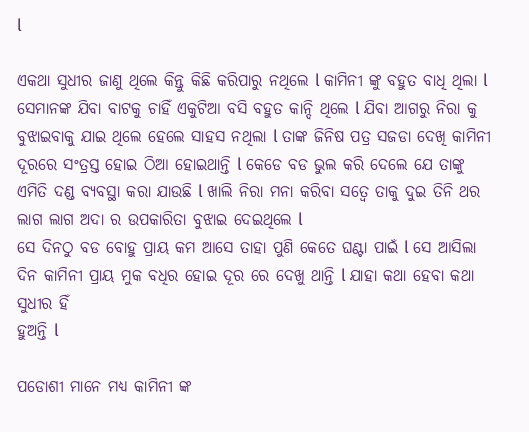l

ଏକଥା ସୁଧୀର ଜାଣୁ ଥିଲେ କିନ୍ତୁ କିଛି କରିପାରୁ ନଥିଲେ l କାମିନୀ ଙ୍କୁ ବହୁତ ବାଧି ଥିଲା l ସେମାନଙ୍କ ଯିବା ବାଟକୁ ଚାହିଁ ଏକୁଟିଆ ବସି ବହୁତ କାନ୍ଦି ଥିଲେ l ଯିବା ଆଗରୁ ନିରା କୁ ବୁଝାଇବାକୁ ଯାଇ ଥିଲେ ହେଲେ ସାହସ ନଥିଲା l ତାଙ୍କ ଜିନିଷ ପତ୍ର ସଜଡା ଦେଖି କାମିନୀ ଦୂରରେ ସଂତ୍ରସ୍ତ ହୋଇ ଠିଆ ହୋଇଥାନ୍ତି l କେଡେ ବଡ ଭୁଲ କରି ଦେଲେ ଯେ ତାଙ୍କୁ ଏମିତି ଦଣ୍ଡ ବ୍ୟବସ୍ଥା କରା ଯାଉଛି l ଖାଲି ନିରା ମନା କରିବା ସତ୍ୱେ ତାକୁ ଦୁଇ ତିନି ଥର ଲାଗ ଲାଗ ଅଦା ର ଉପକାରିତା ବୁଝାଇ ଦେଇଥିଲେ l
ସେ ଦିନଠୁ ବଡ ବୋହୁ ପ୍ରାୟ କମ ଆସେ ତାହା ପୁଣି କେତେ ଘଣ୍ଟା ପାଇଁ l ସେ ଆସିଲା ଦିନ କାମିନୀ ପ୍ରାୟ ମୁକ ବଧିର ହୋଇ ଦୂର ରେ ଦେଖୁ ଥାନ୍ତି l ଯାହା କଥା ହେବା କଥା ସୁଧୀର ହିଁ
ହୁଅନ୍ତି l

ପଡୋଶୀ ମାନେ ମଧ୍ୟ କାମିନୀ ଙ୍କ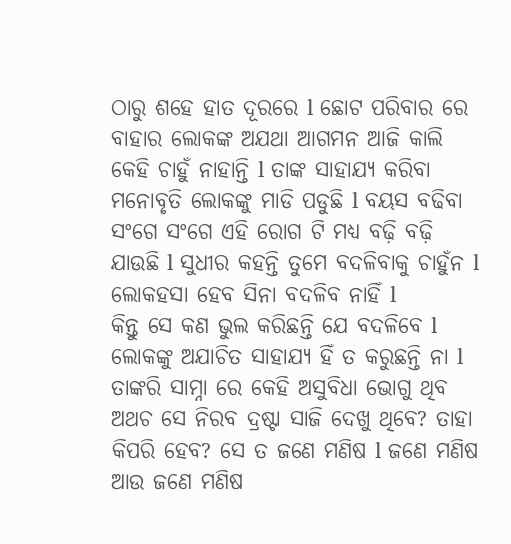ଠାରୁ ଶହେ ହାତ ଦୂରରେ l ଛୋଟ ପରିବାର ରେ ବାହାର ଲୋକଙ୍କ ଅଯଥା ଆଗମନ ଆଜି କାଲି କେହି ଚାହୁଁ ନାହାନ୍ତି l ତାଙ୍କ ସାହାଯ୍ୟ କରିବା ମନୋବୃତି ଲୋକଙ୍କୁ ମାଡି ପଡୁଛି l ବୟସ ବଢିବା ସଂଗେ ସଂଗେ ଏହି ରୋଗ ଟି ମଧ୍ୟ ବଢ଼ି ବଢ଼ି ଯାଉଛି l ସୁଧୀର କହନ୍ତି ତୁମେ ବଦଳିବାକୁ ଚାହୁଁନ l ଲୋକହସା ହେବ ସିନା ବଦଳିବ ନାହିଁ l
କିନ୍ତୁ ସେ କଣ ଭୁଲ କରିଛନ୍ତି ଯେ ବଦଳିବେ l ଲୋକଙ୍କୁ ଅଯାଚିତ ସାହାଯ୍ୟ ହିଁ ତ କରୁଛନ୍ତି ନା l ତାଙ୍କରି ସାମ୍ନା ରେ କେହି ଅସୁବିଧା ଭୋଗୁ ଥିବ ଅଥଚ ସେ ନିରବ ଦ୍ରଷ୍ଟା ସାଜି ଦେଖୁ ଥିବେ? ତାହା କିପରି ହେବ? ସେ ତ ଜଣେ ମଣିଷ l ଜଣେ ମଣିଷ ଆଉ ଜଣେ ମଣିଷ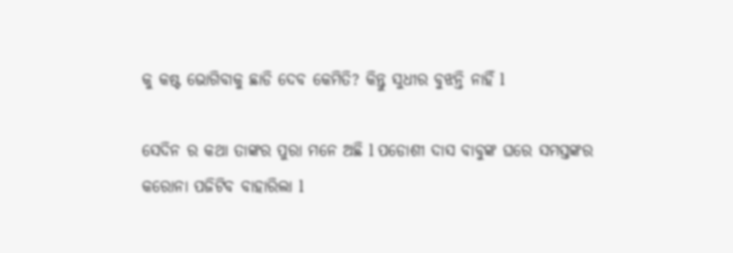କୁ କଷ୍ଟ ଭୋଗିବାକୁ ଛାଡି ଦେବ କେମିତି? କିନ୍ତୁ ସୁଧୀର ବୁଝନ୍ତି ନାହିଁ l

ସେଦିନ ର କଥା ତାଙ୍କର ପୁରା ମନେ ଅଛି l ପଡୋଶୀ ଦାସ ବାବୁଙ୍କ ଘରେ ସମସ୍ତଙ୍କର କରୋନା ପଜିଟିବ ବାହାରିଲା l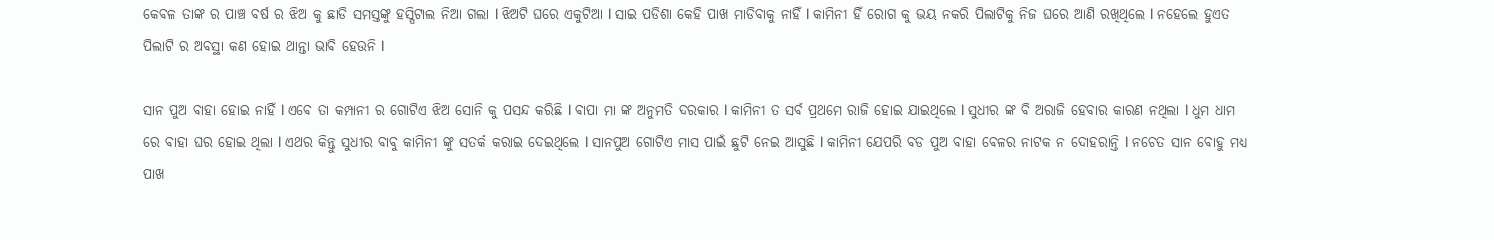କେବଳ ତାଙ୍କ ର ପାଞ୍ଚ ବର୍ଷ ର ଝିଅ କୁ ଛାଡି ସମସ୍ତଙ୍କୁ ହସ୍ପିଟାଲ ନିଆ ଗଲା l ଝିଅଟି ଘରେ ଏକୁଟିଆ l ସାଇ ପଡିଶା କେହି ପାଖ ମାଡିବାକୁ ନାହିଁ l କାମିନୀ ହିଁ ରୋଗ କୁ ଭୟ ନକରି ପିଲାଟିକୁ ନିଜ ଘରେ ଆଣି ରଖିଥିଲେ l ନହେଲେ ହୁଏତ ପିଲାଟି ର ଅବସ୍ଥା କଣ ହୋଇ ଥାନ୍ତା ଭାବି ହେଉନି l

ସାନ ପୁଅ ବାହା ହୋଇ ନାହିଁ l ଏବେ ତା କମ୍ପାନୀ ର ଗୋଟିଏ ଝିଅ ସୋନି କୁ ପସନ୍ଦ କରିଛି l ବାପା ମା ଙ୍କ ଅନୁମତି ଦରକାର l କାମିନୀ ତ ସର୍ବ ପ୍ରଥମେ ରାଜି ହୋଇ ଯାଇଥିଲେ l ସୁଧୀର ଙ୍କ ବି ଅରାଜି ହେବାର କାରଣ ନଥିଲା l ଧୁମ ଧାମ ରେ ବାହା ଘର ହୋଇ ଥିଲା l ଏଥର କିନ୍ତୁ ସୁଧୀର ବାବୁ କାମିନୀ ଙ୍କୁ ସତର୍କ କରାଇ ଦେଇଥିଲେ l ସାନପୁଅ ଗୋଟିଏ ମାସ ପାଇଁ ଛୁଟି ନେଇ ଆସୁଛି l କାମିନୀ ଯେପରି ବଡ ପୁଅ ବାହା ବେଳର ନାଟକ ନ ଦୋହରାନ୍ତି l ନଚେତ ସାନ ବୋହୁ ମଧ୍ୟ ପାଖ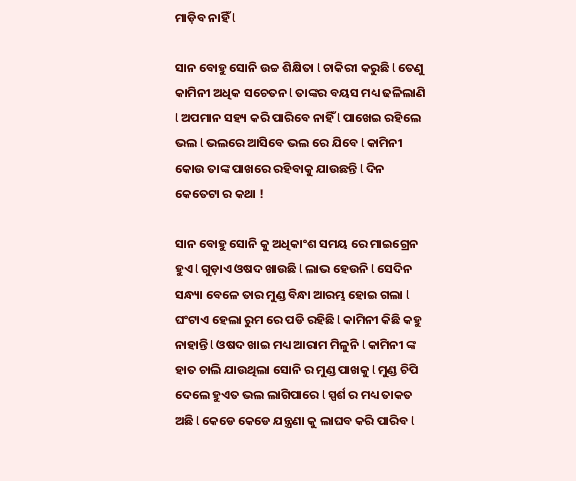ମାଡ଼ିବ ନାହିଁ l

ସାନ ବୋହୁ ସୋନି ଉଚ୍ଚ ଶିକ୍ଷିତା l ଚାକିରୀ କରୁଛି l ତେଣୁ କାମିନୀ ଅଧିକ ସଚେତନ l ତାଙ୍କର ବୟସ ମଧ୍ୟ ଢଳିଲାଣି l ଅପମାନ ସହ୍ୟ କରି ପାରିବେ ନାହିଁ l ପାଖେଇ ରହିଲେ ଭଲ l ଭଲରେ ଆସିବେ ଭଲ ରେ ଯିବେ l କାମିନୀ କୋଉ ତାଙ୍କ ପାଖରେ ରହିବାକୁ ଯାଉଛନ୍ତି l ଦିନ କେତେଟା ର କଥା !

ସାନ ବୋହୁ ସୋନି କୁ ଅଧିକାଂଶ ସମୟ ରେ ମାଇଗ୍ରେନ ହୁଏ l ଗୁଡ଼ାଏ ଓଷଦ ଖାଉଛି l ଲାଭ ହେଉନି l ସେଦିନ ସନ୍ଧ୍ୟା ବେଳେ ତାର ମୁଣ୍ଡ ବିନ୍ଧା ଆରମ୍ଭ ହୋଇ ଗଲା l ଘଂଟାଏ ହେଲା ରୁମ ରେ ପଡି ରହିଛି l କାମିନୀ କିଛି କହୁ ନାହାନ୍ତି l ଓଷଦ ଖାଇ ମଧ୍ୟ ଆରାମ ମିଳୁନି l କାମିନୀ ଙ୍କ ହାତ ଚାଲି ଯାଉଥିଲା ସୋନି ର ମୁଣ୍ଡ ପାଖକୁ l ମୁଣ୍ଡ ଚିପି ଦେଲେ ହୁଏତ ଭଲ ଲାଗିପାରେ l ସ୍ପର୍ଶ ର ମଧ୍ୟ ତାକତ ଅଛି l କେଡେ କେଡେ ଯନ୍ତ୍ରଣା କୁ ଲାଘବ କରି ପାରିବ l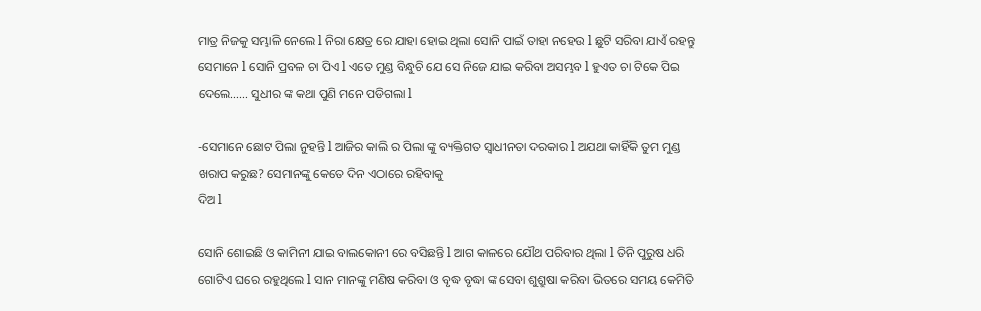ମାତ୍ର ନିଜକୁ ସମ୍ଭାଳି ନେଲେ l ନିରା କ୍ଷେତ୍ର ରେ ଯାହା ହୋଇ ଥିଲା ସୋନି ପାଇଁ ତାହା ନହେଉ l ଛୁଟି ସରିବା ଯାଏଁ ରହନ୍ତୁ ସେମାନେ l ସୋନି ପ୍ରବଳ ଚା ପିଏ l ଏତେ ମୁଣ୍ଡ ବିନ୍ଧୁଚି ଯେ ସେ ନିଜେ ଯାଇ କରିବା ଅସମ୍ଭବ l ହୁଏତ ଚା ଟିକେ ପିଇ ଦେଲେ…… ସୁଧୀର ଙ୍କ କଥା ପୁଣି ମନେ ପଡିଗଲା l

-ସେମାନେ ଛୋଟ ପିଲା ନୁହନ୍ତି l ଆଜିର କାଲି ର ପିଲା ଙ୍କୁ ବ୍ୟକ୍ତିଗତ ସ୍ୱାଧୀନତା ଦରକାର l ଅଯଥା କାହିଁକି ତୁମ ମୁଣ୍ଡ ଖରାପ କରୁଛ? ସେମାନଙ୍କୁ କେତେ ଦିନ ଏଠାରେ ରହିବାକୁ
ଦିଅ l

ସୋନି ଶୋଇଛି ଓ କାମିନୀ ଯାଇ ବାଲକୋନୀ ରେ ବସିଛନ୍ତି l ଆଗ କାଳରେ ଯୌଥ ପରିବାର ଥିଲା l ତିନି ପୁରୁଷ ଧରି ଗୋଟିଏ ଘରେ ରହୁଥିଲେ l ସାନ ମାନଙ୍କୁ ମଣିଷ କରିବା ଓ ବୃଦ୍ଧ ବୃଦ୍ଧା ଙ୍କ ସେବା ଶୁଶ୍ରୁଷା କରିବା ଭିତରେ ସମୟ କେମିତି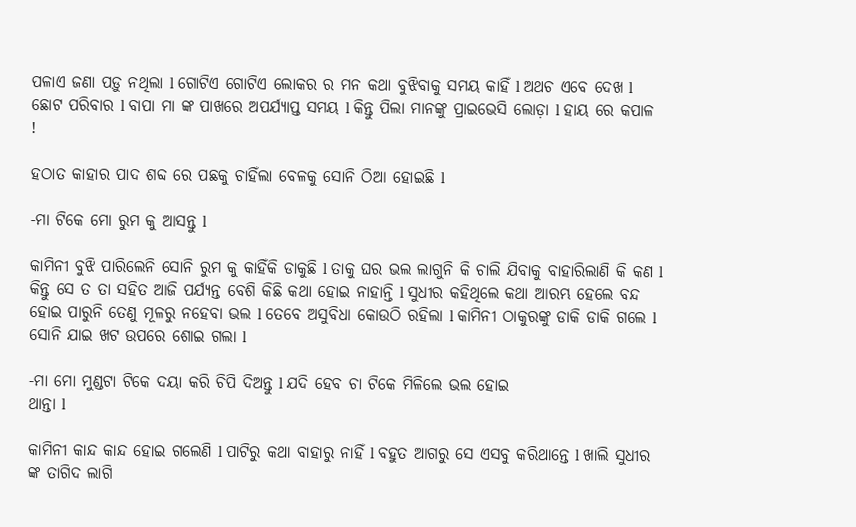ପଳାଏ ଜଣା ପଡ଼ୁ ନଥିଲା l ଗୋଟିଏ ଗୋଟିଏ ଲୋକର ର ମନ କଥା ବୁଝିବାକୁ ସମୟ କାହିଁ l ଅଥଚ ଏବେ ଦେଖ l ଛୋଟ ପରିବାର l ବାପା ମା ଙ୍କ ପାଖରେ ଅପର୍ଯ୍ୟାପ୍ତ ସମୟ l କିନ୍ତୁ ପିଲା ମାନଙ୍କୁ ପ୍ରାଇଭେସି ଲୋଡ଼ା l ହାୟ ରେ କପାଳ !

ହଠାତ କାହାର ପାଦ ଶବ୍ଦ ରେ ପଛକୁ ଚାହିଁଲା ବେଳକୁ ସୋନି ଠିଆ ହୋଇଛି l

-ମା ଟିକେ ମୋ ରୁମ କୁ ଆସନ୍ତୁ l

କାମିନୀ ବୁଝି ପାରିଲେନି ସୋନି ରୁମ କୁ କାହିଁକି ଡାକୁଛି l ତାକୁ ଘର ଭଲ ଲାଗୁନି କି ଚାଲି ଯିବାକୁ ବାହାରିଲାଣି କି କଣ l କିନ୍ତୁ ସେ ତ ତା ସହିତ ଆଜି ପର୍ଯ୍ୟନ୍ତ ବେଶି କିଛି କଥା ହୋଇ ନାହାନ୍ତି l ସୁଧୀର କହିଥିଲେ କଥା ଆରମ୍ଭ ହେଲେ ବନ୍ଦ ହୋଇ ପାରୁନି ତେଣୁ ମୂଳରୁ ନହେବା ଭଲ l ତେବେ ଅସୁବିଧା କୋଉଠି ରହିଲା l କାମିନୀ ଠାକୁରଙ୍କୁ ଡାକି ଡାକି ଗଲେ l ସୋନି ଯାଇ ଖଟ ଉପରେ ଶୋଇ ଗଲା l

-ମା ମୋ ମୁଣ୍ଡଟା ଟିକେ ଦୟା କରି ଚିପି ଦିଅନ୍ତୁ l ଯଦି ହେବ ଚା ଟିକେ ମିଳିଲେ ଭଲ ହୋଇ
ଥାନ୍ତା l

କାମିନୀ କାନ୍ଦ କାନ୍ଦ ହୋଇ ଗଲେଣି l ପାଟିରୁ କଥା ବାହାରୁ ନାହିଁ l ବହୁତ ଆଗରୁ ସେ ଏସବୁ କରିଥାନ୍ତେ l ଖାଲି ସୁଧୀର ଙ୍କ ତାଗିଦ ଲାଗି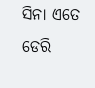ସିନା ଏତେ ଡେରି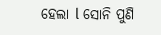ହେଲା l ସୋନି ପୁଣି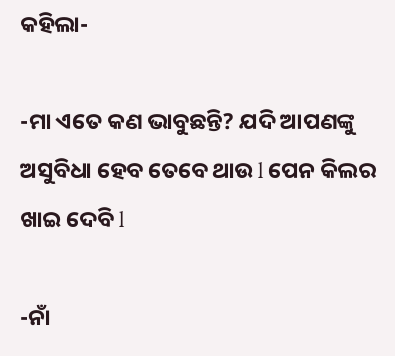କହିଲା-

-ମା ଏତେ କଣ ଭାବୁଛନ୍ତି? ଯଦି ଆପଣଙ୍କୁ ଅସୁବିଧା ହେବ ତେବେ ଥାଉ l ପେନ କିଲର ଖାଇ ଦେବି l

-ନାଁ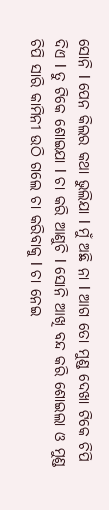ସୋନି l ପେନ କିଲର କଥା ଭୁଲିଯା l ମୁଁ ଅଛି ନା l ଆଗ ତୋ ମୁଣ୍ଡ ଦେଖା ଟିକେ ଚିପି ଦିଏ l ତୁ ଟିକେ ଶୋଇଯା l ଚା କରି ଆଣୁଚି l ସୋନି ଆଖି ବନ୍ଦ କରି ଶୋଇଲା ଓ ମୁଣ୍ଡ ଚିପି ସାରି କାମିନୀ ଉଠି ଗଲେ ଚା କରିବାକୁ l ଚା ନେଇ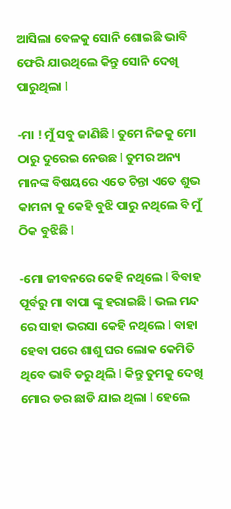ଆସିଲା ବେଳକୁ ସୋନି ଶୋଇଛି ଭାବି ଫେରି ଯାଉଥିଲେ କିନ୍ତୁ ସୋନି ଦେଖି ପାରୁଥିଲା l

-ମା ! ମୁଁ ସବୁ ଜାଣିଛି l ତୁମେ ନିଜକୁ ମୋ ଠାରୁ ଦୁରେଇ ନେଉଛ l ତୁମର ଅନ୍ୟ ମାନଙ୍କ ବିଷୟରେ ଏତେ ଚିନ୍ତା ଏତେ ଶୁଭ କାମନା କୁ କେହି ବୁଝି ପାରୁ ନଥିଲେ ବି ମୁଁ ଠିକ ବୁଝିଛି l

-ମୋ ଜୀବନରେ କେହି ନଥିଲେ l ବିବାହ ପୂର୍ବରୁ ମା ବାପା ଙ୍କୁ ହରାଇଛି l ଭଲ ମନ୍ଦ ରେ ସାହା ଭରସା କେହି ନଥିଲେ l ବାହା ହେବା ପରେ ଶାଶୁ ଘର ଲୋକ କେମିତି ଥିବେ ଭାବି ଡରୁ ଥିଲି l କିନ୍ତୁ ତୁମକୁ ଦେଖି ମୋର ଡର ଛାଡି ଯାଇ ଥିଲା l ହେଲେ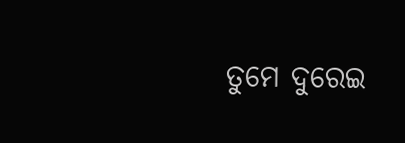ତୁମେ ଦୁରେଇ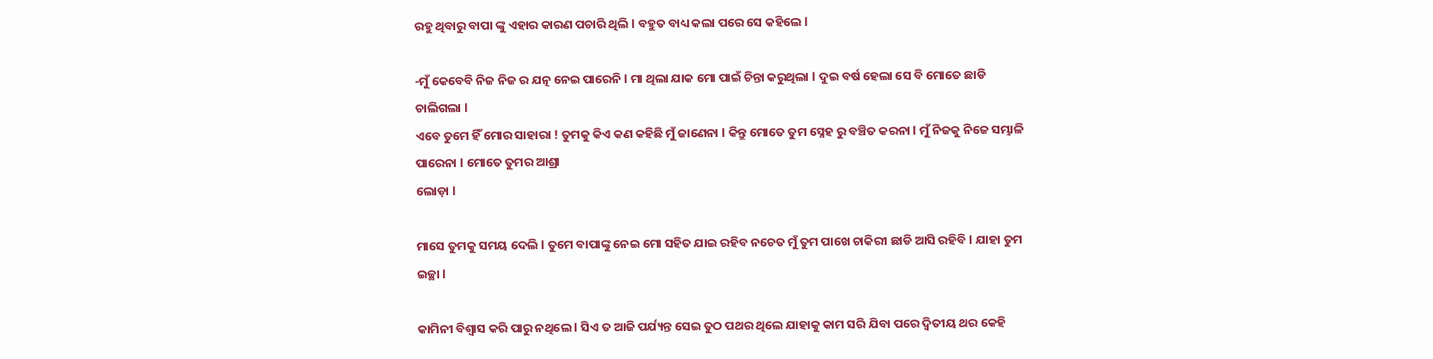ରହୁ ଥିବାରୁ ବାପା ଙ୍କୁ ଏହାର କାରଣ ପଚାରି ଥିଲି l ବହୁତ ବାଧ୍ୟ କଲା ପରେ ସେ କହିଲେ l

-ମୁଁ କେବେବି ନିଜ ନିଜ ର ଯତ୍ନ ନେଇ ପାରେନି l ମା ଥିଲା ଯାକ ମୋ ପାଇଁ ଚିନ୍ତା କରୁଥିଲା l ଦୁଇ ବର୍ଷ ହେଲା ସେ ବି ମୋତେ ଛାଡି ଚାଲିଗଲା l
ଏବେ ତୁମେ ହିଁ ମୋର ସାହାରା ! ତୁମକୁ କିଏ କଣ କହିଛି ମୁଁ ଜାଣେନା l କିନ୍ତୁ ମୋତେ ତୁମ ସ୍ନେହ ରୁ ବଞ୍ଚିତ କରନା l ମୁଁ ନିଜକୁ ନିଜେ ସମ୍ଭାଳି ପାରେନା l ମୋତେ ତୁମର ଆଶ୍ରା
ଲୋଡ଼ା l

ମାସେ ତୁମକୁ ସମୟ ଦେଲି l ତୁମେ ବାପାଙ୍କୁ ନେଇ ମୋ ସହିତ ଯାଇ ରହିବ ନଚେତ ମୁଁ ତୁମ ପାଖେ ଚାକିରୀ ଛାଡି ଆସି ରହିବି l ଯାହା ତୁମ ଇଚ୍ଛା l

କାମିନୀ ବିଶ୍ୱାସ କରି ପାରୁ ନଥିଲେ l ସିଏ ତ ଆଜି ପର୍ଯ୍ୟନ୍ତ ସେଇ ତୁଠ ପଥର ଥିଲେ ଯାହାକୁ କାମ ସରି ଯିବା ପରେ ଦ୍ଵିତୀୟ ଥର କେହି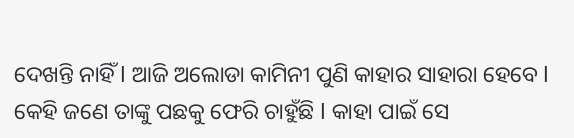ଦେଖନ୍ତି ନାହିଁ l ଆଜି ଅଲୋଡା କାମିନୀ ପୁଣି କାହାର ସାହାରା ହେବେ l କେହି ଜଣେ ତାଙ୍କୁ ପଛକୁ ଫେରି ଚାହୁଁଛି l କାହା ପାଇଁ ସେ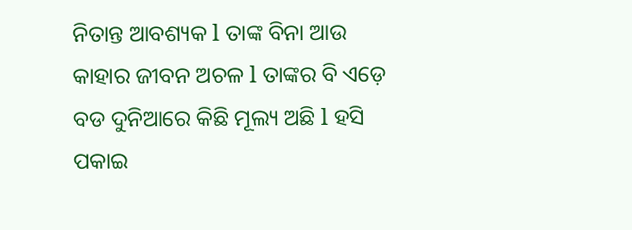ନିତାନ୍ତ ଆବଶ୍ୟକ l ତାଙ୍କ ବିନା ଆଉ କାହାର ଜୀବନ ଅଚଳ l ତାଙ୍କର ବି ଏଡ଼େ ବଡ ଦୁନିଆରେ କିଛି ମୂଲ୍ୟ ଅଛି l ହସି ପକାଇ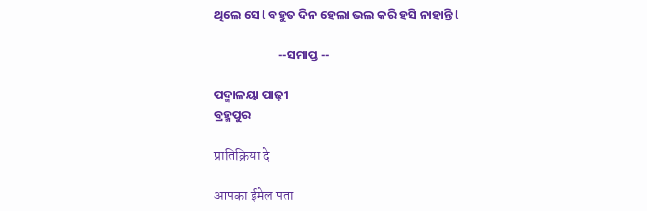ଥିଲେ ସେ l ବହୁତ ଦିନ ହେଲା ଭଲ କରି ହସି ନାହାନ୍ତି l

                       --ସମାପ୍ତ --

ପଦ୍ମାଳୟା ପାଢ଼ୀ
ବ୍ରହ୍ମପୁର

प्रातिक्रिया दे

आपका ईमेल पता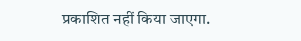प्रकाशित नहीं किया जाएगा.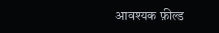आवश्यक फ़ील्ड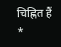चिह्नित हैं *